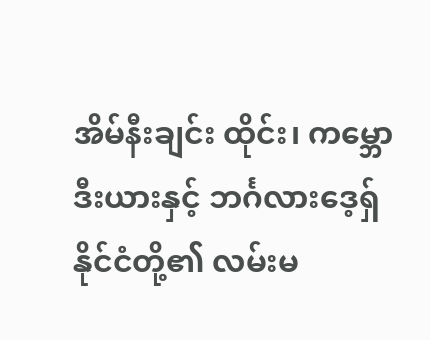အိမ်နီးချင်း ထိုင်း၊ ကမ္ဘောဒီးယားနှင့် ဘင်္ဂလားဒေ့ရှ် နိုင်ငံတို့၏ လမ်းမ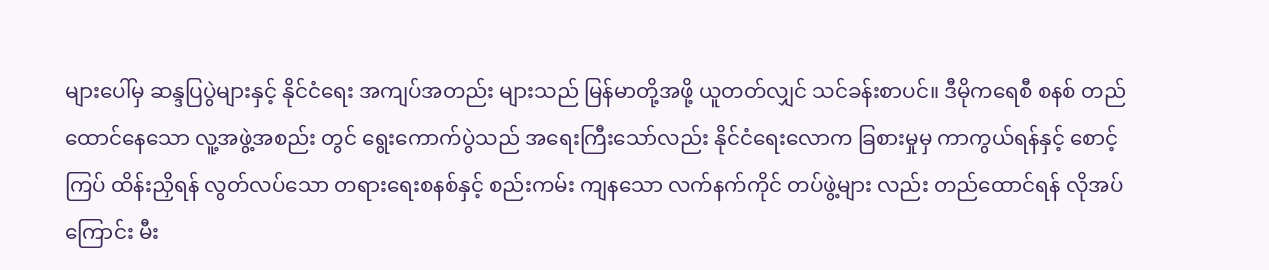များပေါ်မှ ဆန္ဒပြပွဲများနှင့် နိုင်ငံရေး အကျပ်အတည်း များသည် မြန်မာတို့အဖို့ ယူတတ်လျှင် သင်ခန်းစာပင်။ ဒီမိုကရေစီ စနစ် တည်ထောင်နေသော လူ့အဖွဲ့အစည်း တွင် ရွေးကောက်ပွဲသည် အရေးကြီးသော်လည်း နိုင်ငံရေးလောက ခြစားမှုမှ ကာကွယ်ရန်နှင့် စောင့်ကြပ် ထိန်းညှိရန် လွတ်လပ်သော တရားရေးစနစ်နှင့် စည်းကမ်း ကျနသော လက်နက်ကိုင် တပ်ဖွဲ့များ လည်း တည်ထောင်ရန် လိုအပ်ကြောင်း မီး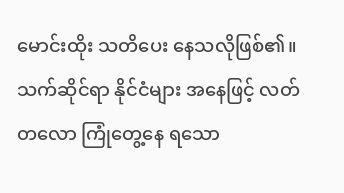မောင်းထိုး သတိပေး နေသလိုဖြစ်၏။
သက်ဆိုင်ရာ နိုင်ငံများ အနေဖြင့် လတ်တလော ကြုံတွေ့နေ ရသော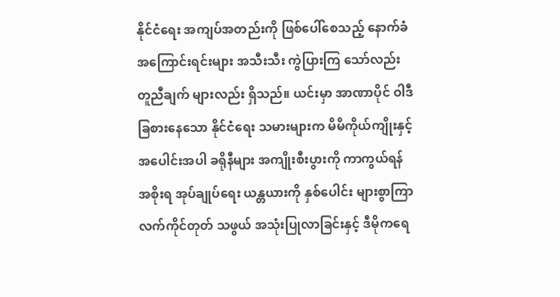နိုင်ငံရေး အကျပ်အတည်းကို ဖြစ်ပေါ်စေသည့် နောက်ခံ အကြောင်းရင်းများ အသီးသီး ကွဲပြားကြ သော်လည်း တူညီချက် များလည်း ရှိသည်။ ယင်းမှာ အာဏာပိုင် ဝါဒီ ခြစားနေသော နိုင်ငံရေး သမားများက မိမိကိုယ်ကျိုးနှင့် အပေါင်းအပါ ခရိုနီများ အကျိုးစီးပွားကို ကာကွယ်ရန် အစိုးရ အုပ်ချုပ်ရေး ယန္တယားကို နှစ်ပေါင်း များစွာကြာ လက်ကိုင်တုတ် သဖွယ် အသုံးပြုလာခြင်းနှင့် ဒီမိုကရေ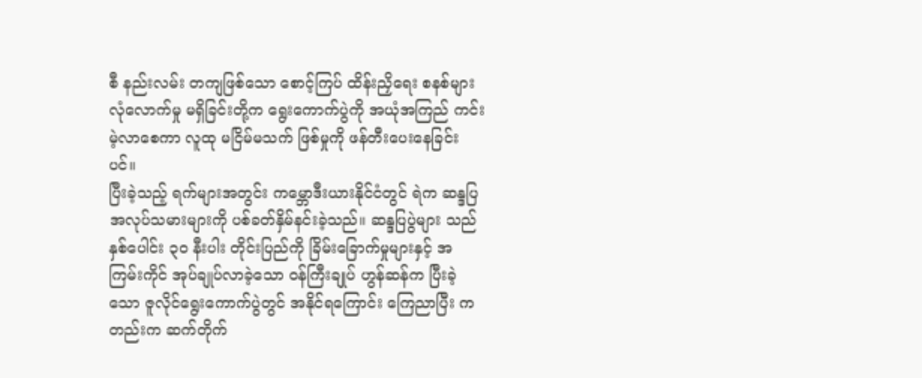စီ နည်းလမ်း တကျဖြစ်သော စောင့်ကြပ် ထိန်းညှိရေး စနစ်များ လုံလောက်မှု မရှိခြင်းတို့က ရွေးကောက်ပွဲကို အယုံအကြည် ကင်းမဲ့လာစေကာ လူထု မငြိမ်မသက် ဖြစ်မှုကို ဖန်တီးပေးနေခြင်း ပင်။
ပြီးခဲ့သည့် ရက်များအတွင်း ကမ္ဘောဒီးယားနိုင်ငံတွင် ရဲက ဆန္ဒပြအလုပ်သမားများကို ပစ်ခတ်နှိမ်နင်းခဲ့သည်။ ဆန္ဒပြပွဲများ သည် နှစ်ပေါင်း ၃၀ နီးပါး တိုင်းပြည်ကို ခြိမ်းခြောက်မှုများနှင့် အကြမ်းကိုင် အုပ်ချုပ်လာခဲ့သော ဝန်ကြီးချုပ် ဟွန်ဆန်က ပြီးခဲ့သော ဇူလိုင်ရွေးကောက်ပွဲတွင် အနိုင်ရကြောင်း ကြေညာပြီး ကတည်းက ဆက်တိုက်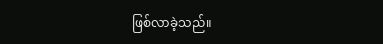ဖြစ်လာခဲ့သည်။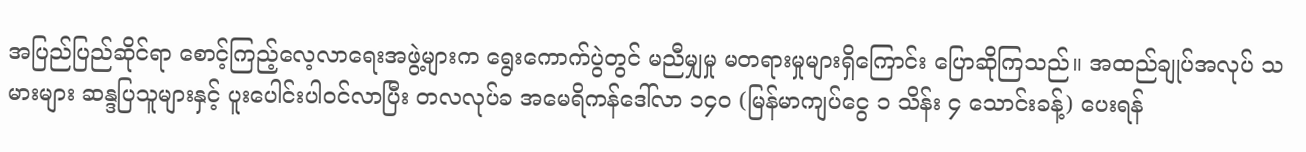အပြည်ပြည်ဆိုင်ရာ စောင့်ကြည့်လေ့လာရေးအဖွဲ့များက ရွေးကောက်ပွဲတွင် မညီမျှမှု မတရားမှုများရှိကြောင်း ပြောဆိုကြသည်။ အထည်ချုပ်အလုပ် သမားများ ဆန္ဒပြသူများနှင့် ပူးပေါင်းပါဝင်လာပြီး တလလုပ်ခ အမေရိကန်ဒေါ်လာ ၁၄၀ (မြန်မာကျပ်ငွေ ၁ သိန်း ၄ သောင်းခန့်) ပေးရန်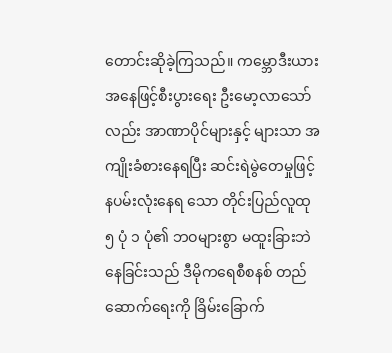တောင်းဆိုခဲ့ကြသည်။ ကမ္ဘောဒီးယားအနေဖြင့်စီးပွားရေး ဦးမော့လာသော်လည်း အာဏာပိုင်များနှင့် များသာ အကျိုးခံစားနေရပြီး ဆင်းရဲမွဲတေမှုဖြင့် နပမ်းလုံးနေရ သော တိုင်းပြည်လူထု ၅ ပုံ ၁ ပုံ၏ ဘဝများစွာ မထူးခြားဘဲ နေခြင်းသည် ဒီမိုကရေစီစနစ် တည်ဆောက်ရေးကို ခြိမ်းခြောက်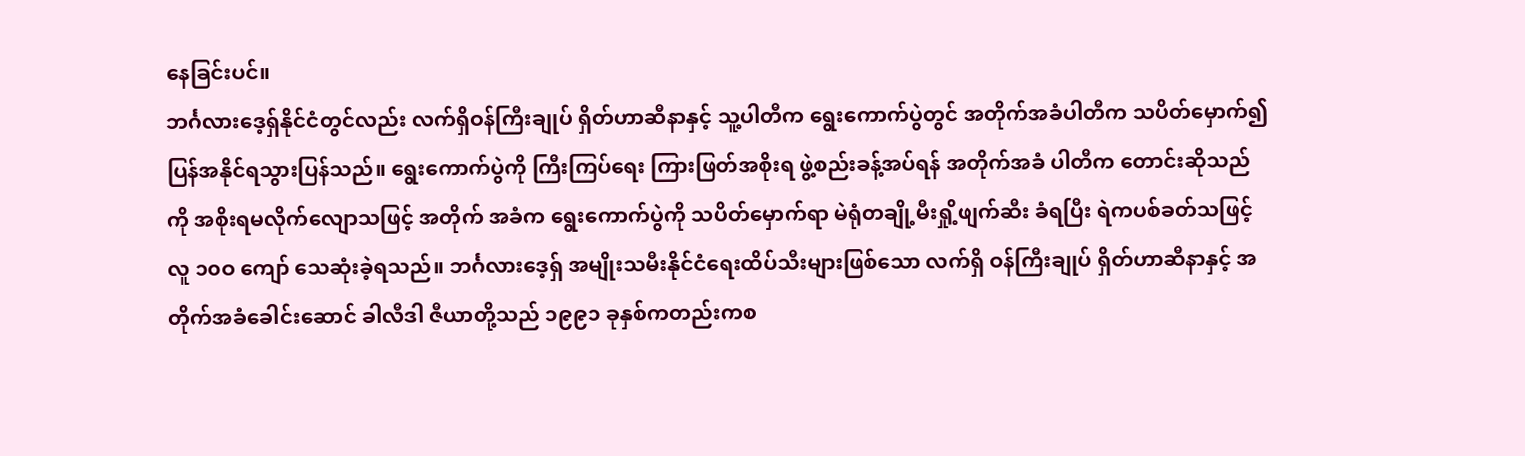နေခြင်းပင်။
ဘင်္ဂလားဒေ့ရှ်နိုင်ငံတွင်လည်း လက်ရှိဝန်ကြီးချုပ် ရှိတ်ဟာဆီနာနှင့် သူ့ပါတီက ရွေးကောက်ပွဲတွင် အတိုက်အခံပါတီက သပိတ်မှောက်၍ ပြန်အနိုင်ရသွားပြန်သည်။ ရွေးကောက်ပွဲကို ကြီးကြပ်ရေး ကြားဖြတ်အစိုးရ ဖွဲ့စည်းခန့်အပ်ရန် အတိုက်အခံ ပါတီက တောင်းဆိုသည်ကို အစိုးရမလိုက်လျောသဖြင့် အတိုက် အခံက ရွေးကောက်ပွဲကို သပိတ်မှောက်ရာ မဲရုံတချို့မီးရှို့ဖျက်ဆီး ခံရပြီး ရဲကပစ်ခတ်သဖြင့် လူ ၁၀ဝ ကျော် သေဆုံးခဲ့ရသည်။ ဘင်္ဂလားဒေ့ရှ် အမျိုးသမီးနိုင်ငံရေးထိပ်သီးများဖြစ်သော လက်ရှိ ဝန်ကြီးချုပ် ရှိတ်ဟာဆီနာနှင့် အတိုက်အခံခေါင်းဆောင် ခါလီဒါ ဇီယာတို့သည် ၁၉၉၁ ခုနှစ်ကတည်းကစ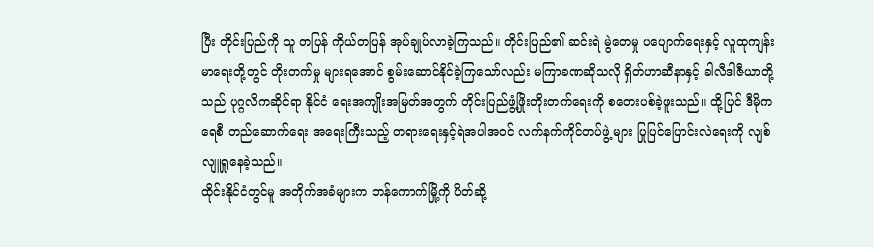ပြီး တိုင်းပြည်ကို သူ တပြန် ကိုယ်တပြန် အုပ်ချုပ်လာခဲ့ကြသည်။ တိုင်းပြည်၏ ဆင်းရဲ မွဲတေမှု ပပျောက်ရေးနှင့် လူထုကျန်းမာရေးတို့တွင် တိုးတက်မှု များရအောင် စွမ်းဆောင်နိုင်ခဲ့ကြသော်လည်း မကြာခဏဆိုသလို ရှိတ်ဟာဆီနာနှင့် ခါလီဒါဇီယာတို့သည် ပုဂ္ဂလိကဆိုင်ရာ နိုင်ငံ ရေးအကျိုးအမြတ်အတွက် တိုင်းပြည်ဖွံ့ဖြိုးတိုးတက်ရေးကို စတေးပစ်ခဲ့ဖူးသည်။ ထို့ပြင် ဒီမိုကရေစီ တည်ဆောက်ရေး အရေးကြီးသည့် တရားရေးနှင့်ရဲအပါအဝင် လက်နက်ကိုင်တပ်ဖွဲ့ များ ပြုပြင်ပြောင်းလဲရေးကို လျစ်လျူရှုနေခဲ့သည်။
ထိုင်းနိုင်ငံတွင်မူ အတိုက်အခံများက ဘန်ကောက်မြို့ကို ပိတ်ဆို့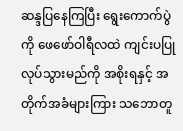ဆန္ဒပြနေကြပြီး ရွေးကောက်ပွဲကို ဖေဖော်ဝါရီလထဲ ကျင်းပပြုလုပ်သွားမည်ကို အစိုးရနှင့် အတိုက်အခံများကြား သဘောတူ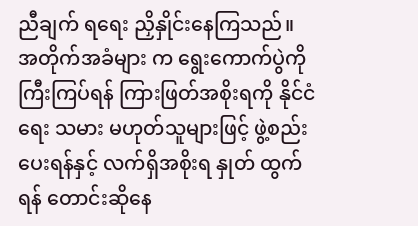ညီချက် ရရေး ညှိနှိုင်းနေကြသည်။ အတိုက်အခံများ က ရွေးကောက်ပွဲကို ကြီးကြပ်ရန် ကြားဖြတ်အစိုးရကို နိုင်ငံရေး သမား မဟုတ်သူများဖြင့် ဖွဲ့စည်းပေးရန်နှင့် လက်ရှိအစိုးရ နှုတ် ထွက်ရန် တောင်းဆိုနေ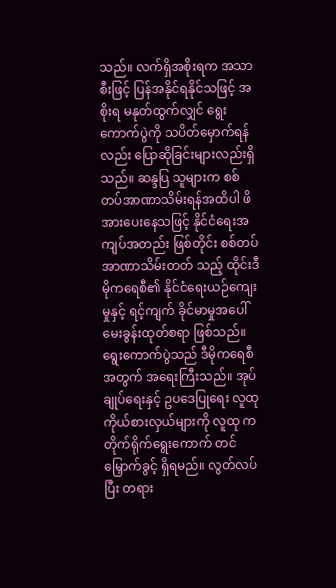သည်။ လက်ရှိအစိုးရက အသာစီးဖြင့် ပြန်အနိုင်ရနိုင်သဖြင့် အစိုးရ မနုတ်ထွက်လျှင် ရွေးကောက်ပွဲကို သပိတ်မှောက်ရန်လည်း ပြောဆိုခြင်းများလည်းရှိသည်။ ဆန္ဒပြ သူများက စစ်တပ်အာဏာသိမ်းရန်အထိပါ ဖိအားပေးနေသဖြင့် နိုင်ငံရေးအကျပ်အတည်း ဖြစ်တိုင်း စစ်တပ်အာဏာသိမ်းတတ် သည့် ထိုင်းဒီမိုကရေစီ၏ နိုင်ငံရေးယဉ်ကျေးမှုနှင့် ရင့်ကျက် ခိုင်မာမှုအပေါ် မေးခွန်းထုတ်စရာ ဖြစ်သည်။
ရွေးကောက်ပွဲသည် ဒီမိုကရေစီအတွက် အရေးကြီးသည်။ အုပ်ချုပ်ရေးနှင့် ဥပဒေပြုရေး လူထုကိုယ်စားလှယ်များကို လူထု က တိုက်ရိုက်ရွေးကောက် တင်မြှောက်ခွင့် ရှိရမည်။ လွတ်လပ်ပြီး တရား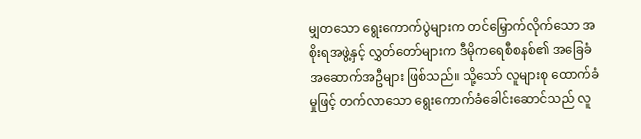မျှတသော ရွေးကောက်ပွဲများက တင်မြှောက်လိုက်သော အစိုးရအဖွဲ့နှင့် လွှတ်တော်များက ဒီမိုကရေစီစနစ်၏ အခြေခံ အဆောက်အဦများ ဖြစ်သည်။ သို့သော် လူများစု ထောက်ခံမှုဖြင့် တက်လာသော ရွေးကောက်ခံခေါင်းဆောင်သည် လူ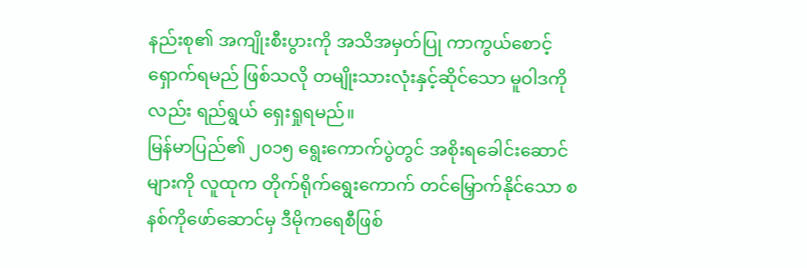နည်းစု၏ အကျိုးစီးပွားကို အသိအမှတ်ပြု ကာကွယ်စောင့်ရှောက်ရမည် ဖြစ်သလို တမျိုးသားလုံးနှင့်ဆိုင်သော မူဝါဒကိုလည်း ရည်ရွယ် ရှေးရှုရမည်။
မြန်မာပြည်၏ ၂၀၁၅ ရွေးကောက်ပွဲတွင် အစိုးရခေါင်းဆောင် များကို လူထုက တိုက်ရိုက်ရွေးကောက် တင်မြှောက်နိုင်သော စနစ်ကိုဖော်ဆောင်မှ ဒီမိုကရေစီဖြစ်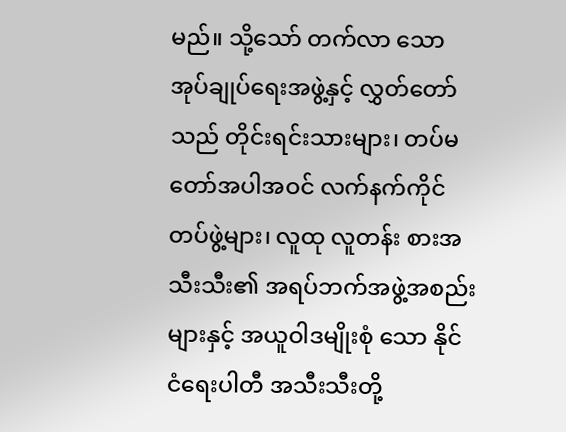မည်။ သို့သော် တက်လာ သော အုပ်ချုပ်ရေးအဖွဲ့နှင့် လွှတ်တော်သည် တိုင်းရင်းသားများ၊ တပ်မတော်အပါအဝင် လက်နက်ကိုင်တပ်ဖွဲ့များ၊ လူထု လူတန်း စားအသီးသီး၏ အရပ်ဘက်အဖွဲ့အစည်းများနှင့် အယူဝါဒမျိုးစုံ သော နိုင်ငံရေးပါတီ အသီးသီးတို့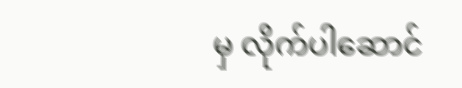မှ လိုက်ပါဆောင်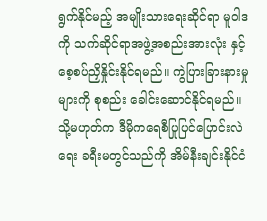ရွက်နိုင်မည့် အမျိုးသားရေးဆိုင်ရာ မူဝါဒကို သက်ဆိုင်ရာအဖွဲ့အစည်းအားလုံး နှင့် စေ့စပ်ညှိနှိုင်းနိုင်ရမည်။ ကွဲပြားခြားနားမှုများကို စုစည်း ခေါင်းဆောင်နိုင်ရမည်။ သို့မဟုတ်က ဒီမိုကရေစီပြုပြင်ပြောင်းလဲ ရေး ခရီးမတွင်သည်ကို အိမ်နီးချင်းနိုင်ငံ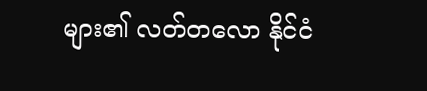များ၏ လတ်တလော နိုင်ငံ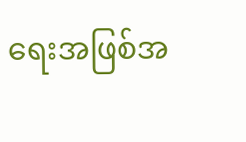ရေးအဖြစ်အ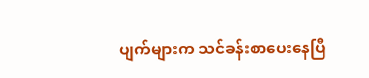ပျက်များက သင်ခန်းစာပေးနေပြီ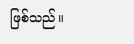ဖြစ်သည်။